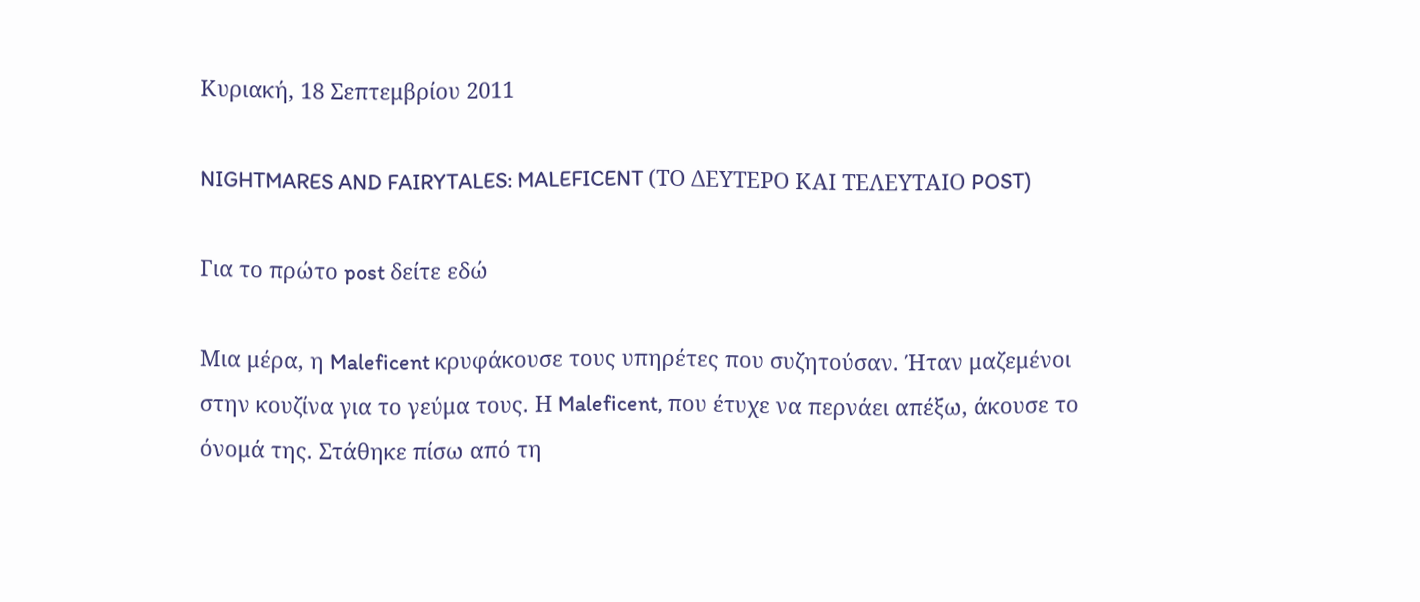Κυριακή, 18 Σεπτεμβρίου 2011

NIGHTMARES AND FAIRYTALES: MALEFICENT (ΤΟ ΔΕΥΤΕΡΟ ΚΑΙ ΤΕΛΕΥΤΑΙΟ POST)

Για το πρώτο post δείτε εδώ

Μια μέρα, η Maleficent κρυφάκουσε τους υπηρέτες που συζητούσαν. Ήταν μαζεμένοι στην κουζίνα για το γεύμα τους. Η Maleficent, που έτυχε να περνάει απέξω, άκουσε το όνομά της. Στάθηκε πίσω από τη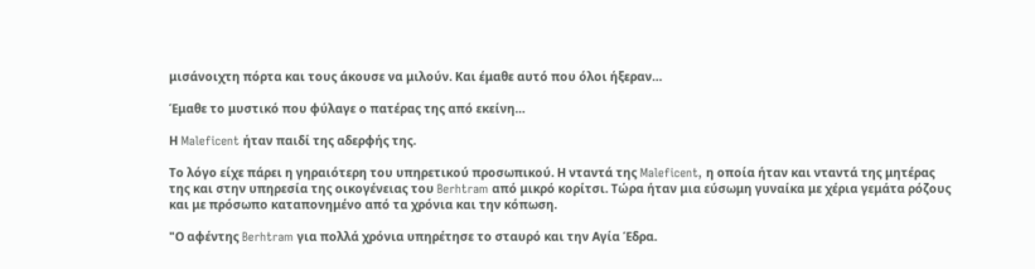μισάνοιχτη πόρτα και τους άκουσε να μιλούν. Και έμαθε αυτό που όλοι ήξεραν…

Έμαθε το μυστικό που φύλαγε ο πατέρας της από εκείνη…

Η Maleficent ήταν παιδί της αδερφής της.

Το λόγο είχε πάρει η γηραιότερη του υπηρετικού προσωπικού. Η νταντά της Maleficent, η οποία ήταν και νταντά της μητέρας της και στην υπηρεσία της οικογένειας του Berhtram από μικρό κορίτσι. Τώρα ήταν μια εύσωμη γυναίκα με χέρια γεμάτα ρόζους και με πρόσωπο καταπονημένο από τα χρόνια και την κόπωση.

"Ο αφέντης Berhtram για πολλά χρόνια υπηρέτησε το σταυρό και την Αγία Έδρα.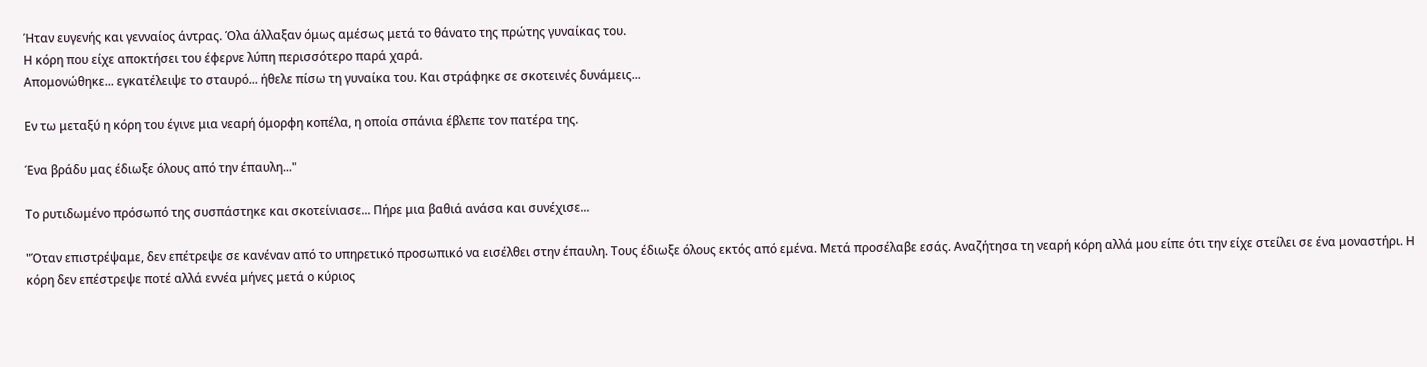Ήταν ευγενής και γενναίος άντρας. Όλα άλλαξαν όμως αμέσως μετά το θάνατο της πρώτης γυναίκας του.
Η κόρη που είχε αποκτήσει του έφερνε λύπη περισσότερο παρά χαρά.
Απομονώθηκε... εγκατέλειψε το σταυρό... ήθελε πίσω τη γυναίκα του. Και στράφηκε σε σκοτεινές δυνάμεις...

Εν τω μεταξύ η κόρη του έγινε μια νεαρή όμορφη κοπέλα, η οποία σπάνια έβλεπε τον πατέρα της.

Ένα βράδυ μας έδιωξε όλους από την έπαυλη..."

Το ρυτιδωμένο πρόσωπό της συσπάστηκε και σκοτείνιασε... Πήρε μια βαθιά ανάσα και συνέχισε...

"Όταν επιστρέψαμε, δεν επέτρεψε σε κανέναν από το υπηρετικό προσωπικό να εισέλθει στην έπαυλη. Τους έδιωξε όλους εκτός από εμένα. Μετά προσέλαβε εσάς. Αναζήτησα τη νεαρή κόρη αλλά μου είπε ότι την είχε στείλει σε ένα μοναστήρι. Η κόρη δεν επέστρεψε ποτέ αλλά εννέα μήνες μετά ο κύριος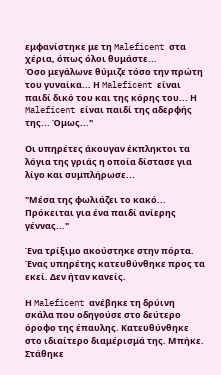εμφανίστηκε με τη Maleficent στα χέρια, όπως όλοι θυμάστε...
Όσο μεγάλωνε θύμιζε τόσο την πρώτη του γυναίκα... Η Maleficent είναι παιδί δικό του και της κόρης του... Η Maleficent είναι παιδί της αδερφής της... Όμως..."

Οι υπηρέτες άκουγαν έκπληκτοι τα λόγια της γριάς η οποία δίστασε για λίγο και συμπλήρωσε...

"Μέσα της φωλιάζει το κακό... Πρόκειται για ένα παιδί ανίερης γέννας..."

Ένα τρίξιμο ακούστηκε στην πόρτα.
Ένας υπηρέτης κατευθύνθηκε προς τα εκεί. Δεν ήταν κανείς.

Η Maleficent ανέβηκε τη δρύινη σκάλα που οδηγούσε στο δεύτερο όροφο της έπαυλης. Κατευθύνθηκε στο ιδιαίτερο διαμέρισμά της. Μπήκε. Στάθηκε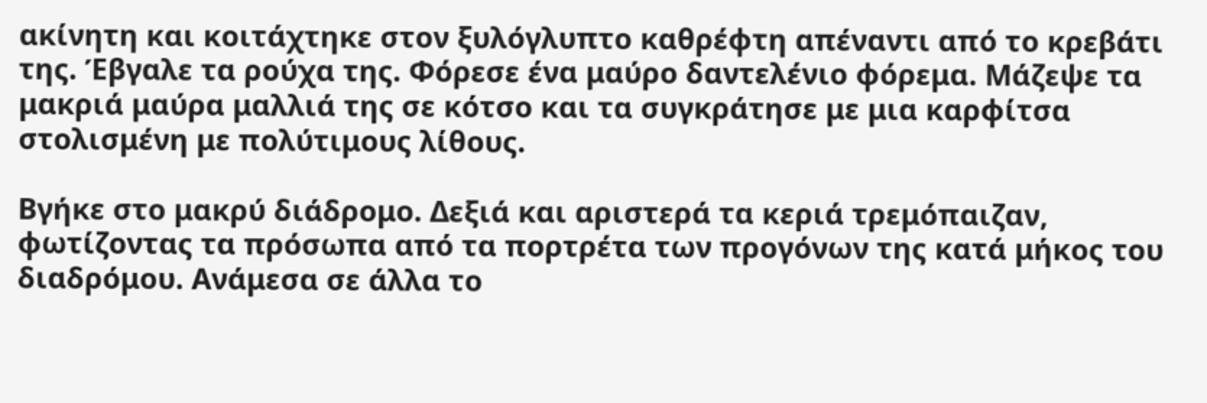ακίνητη και κοιτάχτηκε στον ξυλόγλυπτο καθρέφτη απέναντι από το κρεβάτι της. Έβγαλε τα ρούχα της. Φόρεσε ένα μαύρο δαντελένιο φόρεμα. Μάζεψε τα μακριά μαύρα μαλλιά της σε κότσο και τα συγκράτησε με μια καρφίτσα στολισμένη με πολύτιμους λίθους.

Βγήκε στο μακρύ διάδρομο. Δεξιά και αριστερά τα κεριά τρεμόπαιζαν, φωτίζοντας τα πρόσωπα από τα πορτρέτα των προγόνων της κατά μήκος του διαδρόμου. Ανάμεσα σε άλλα το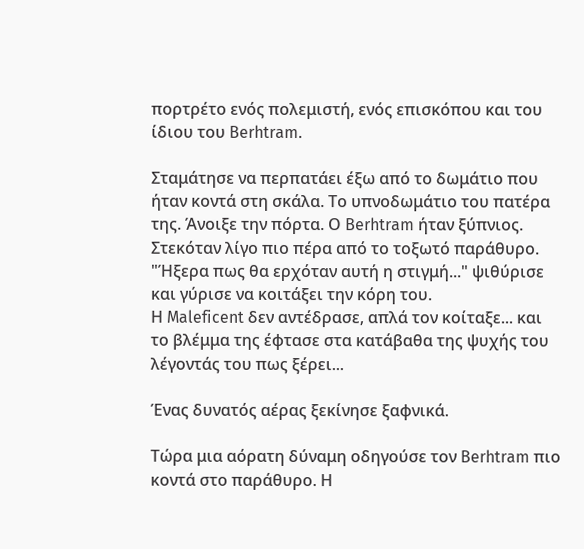πορτρέτο ενός πολεμιστή, ενός επισκόπου και του ίδιου του Berhtram.

Σταμάτησε να περπατάει έξω από το δωμάτιο που ήταν κοντά στη σκάλα. Το υπνοδωμάτιο του πατέρα της. Άνοιξε την πόρτα. Ο Berhtram ήταν ξύπνιος. Στεκόταν λίγο πιο πέρα από το τοξωτό παράθυρο.
"Ήξερα πως θα ερχόταν αυτή η στιγμή..." ψιθύρισε και γύρισε να κοιτάξει την κόρη του.
Η Maleficent δεν αντέδρασε, απλά τον κοίταξε... και το βλέμμα της έφτασε στα κατάβαθα της ψυχής του λέγοντάς του πως ξέρει...

Ένας δυνατός αέρας ξεκίνησε ξαφνικά.

Τώρα μια αόρατη δύναμη οδηγούσε τον Berhtram πιο κοντά στο παράθυρο. Η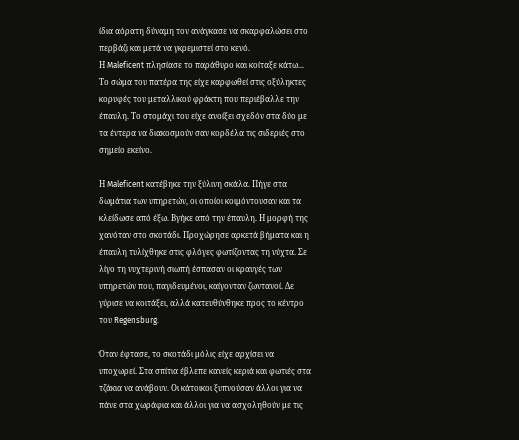ίδια αόρατη δύναμη τον ανάγκασε να σκαρφαλώσει στο περβάζι και μετά να γκρεμιστεί στο κενό.
Η Maleficent πλησίασε το παράθυρο και κοίταξε κάτω... Το σώμα του πατέρα της είχε καρφωθεί στις οξύληκτες κορυφές του μεταλλικού φράκτη που περιέβαλλε την έπαυλη. Το στομάχι του είχε ανοίξει σχεδόν στα δύο με τα έντερα να διακοσμούν σαν κορδέλα τις σιδεριές στο σημείο εκείνο.

Η Maleficent κατέβηκε την ξύλινη σκάλα. Πήγε στα δωμάτια των υπηρετών, οι οποίοι κοιμόντουσαν και τα κλείδωσε από έξω. Βγήκε από την έπαυλη. Η μορφή της χανόταν στο σκοτάδι. Προχώρησε αρκετά βήματα και η έπαυλη τυλίχθηκε στις φλόγες φωτίζοντας τη νύχτα. Σε λίγο τη νυχτερινή σιωπή έσπασαν οι κραυγές των υπηρετών που, παγιδευμένοι, καίγονταν ζωντανοί. Δε γύρισε να κοιτάξει, αλλά κατευθύνθηκε προς το κέντρο του Regensburg.

Όταν έφτασε, το σκοτάδι μόλις είχε αρχίσει να υποχωρεί. Στα σπίτια έβλεπε κανείς κεριά και φωτιές στα τζάκια να ανάβουν. Οι κάτοικοι ξυπνούσαν άλλοι για να πάνε στα χωράφια και άλλοι για να ασχοληθούν με τις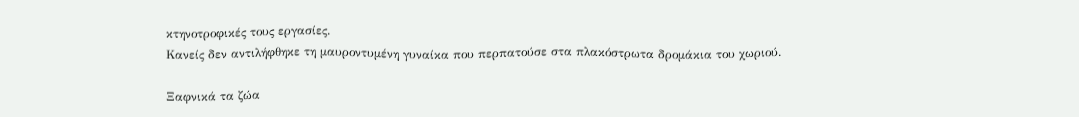κτηνοτροφικές τους εργασίες.
Κανείς δεν αντιλήφθηκε τη μαυροντυμένη γυναίκα που περπατούσε στα πλακόστρωτα δρομάκια του χωριού.

Ξαφνικά τα ζώα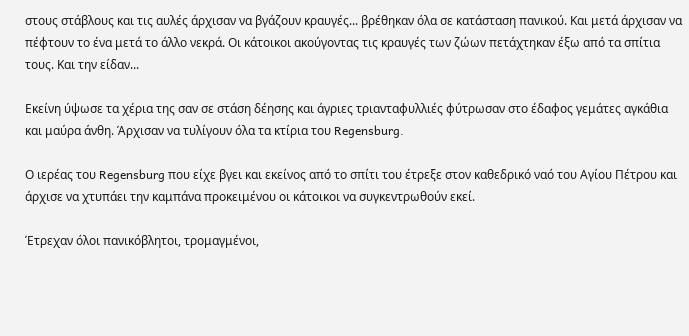στους στάβλους και τις αυλές άρχισαν να βγάζουν κραυγές... βρέθηκαν όλα σε κατάσταση πανικού. Και μετά άρχισαν να πέφτουν το ένα μετά το άλλο νεκρά. Οι κάτοικοι ακούγοντας τις κραυγές των ζώων πετάχτηκαν έξω από τα σπίτια τους. Και την είδαν...

Εκείνη ύψωσε τα χέρια της σαν σε στάση δέησης και άγριες τριανταφυλλιές φύτρωσαν στο έδαφος γεμάτες αγκάθια και μαύρα άνθη. Άρχισαν να τυλίγουν όλα τα κτίρια του Regensburg.

Ο ιερέας του Regensburg που είχε βγει και εκείνος από το σπίτι του έτρεξε στον καθεδρικό ναό του Αγίου Πέτρου και άρχισε να χτυπάει την καμπάνα προκειμένου οι κάτοικοι να συγκεντρωθούν εκεί.

Έτρεχαν όλοι πανικόβλητοι, τρομαγμένοι,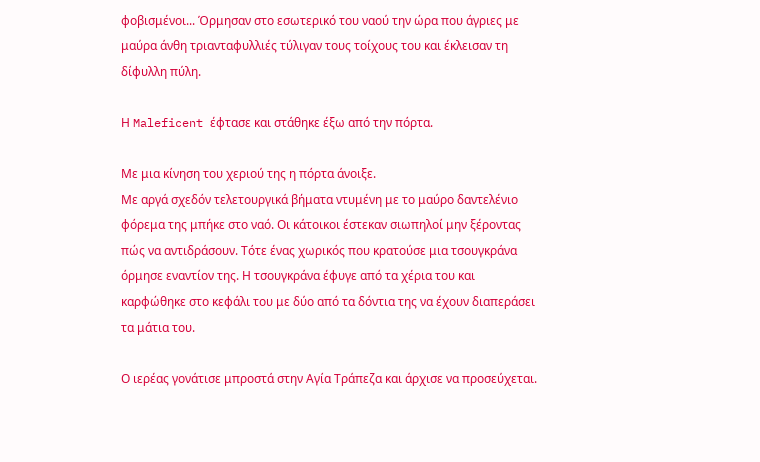φοβισμένοι... Όρμησαν στο εσωτερικό του ναού την ώρα που άγριες με μαύρα άνθη τριανταφυλλιές τύλιγαν τους τοίχους του και έκλεισαν τη δίφυλλη πύλη.

Η Maleficent έφτασε και στάθηκε έξω από την πόρτα.

Με μια κίνηση του χεριού της η πόρτα άνοιξε.
Με αργά σχεδόν τελετουργικά βήματα ντυμένη με το μαύρο δαντελένιο φόρεμα της μπήκε στο ναό. Οι κάτοικοι έστεκαν σιωπηλοί μην ξέροντας πώς να αντιδράσουν. Τότε ένας χωρικός που κρατούσε μια τσουγκράνα όρμησε εναντίον της. Η τσουγκράνα έφυγε από τα χέρια του και καρφώθηκε στο κεφάλι του με δύο από τα δόντια της να έχουν διαπεράσει τα μάτια του.

Ο ιερέας γονάτισε μπροστά στην Αγία Τράπεζα και άρχισε να προσεύχεται.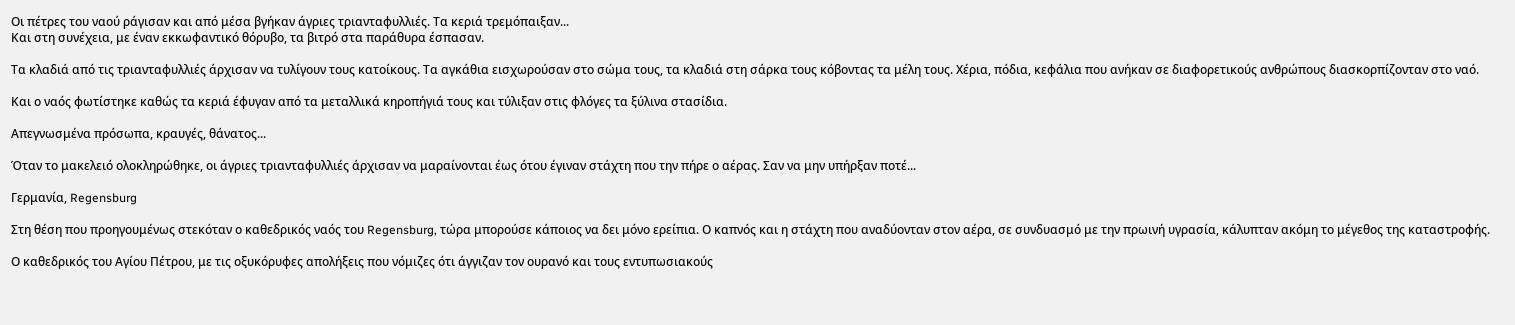Οι πέτρες του ναού ράγισαν και από μέσα βγήκαν άγριες τριανταφυλλιές. Τα κεριά τρεμόπαιξαν...
Και στη συνέχεια, με έναν εκκωφαντικό θόρυβο, τα βιτρό στα παράθυρα έσπασαν.

Τα κλαδιά από τις τριανταφυλλιές άρχισαν να τυλίγουν τους κατοίκους. Τα αγκάθια εισχωρούσαν στο σώμα τους, τα κλαδιά στη σάρκα τους κόβοντας τα μέλη τους. Χέρια, πόδια, κεφάλια που ανήκαν σε διαφορετικούς ανθρώπους διασκορπίζονταν στο ναό.

Και ο ναός φωτίστηκε καθώς τα κεριά έφυγαν από τα μεταλλικά κηροπήγιά τους και τύλιξαν στις φλόγες τα ξύλινα στασίδια.

Απεγνωσμένα πρόσωπα, κραυγές, θάνατος...

Όταν το μακελειό ολοκληρώθηκε, οι άγριες τριανταφυλλιές άρχισαν να μαραίνονται έως ότου έγιναν στάχτη που την πήρε ο αέρας. Σαν να μην υπήρξαν ποτέ...

Γερμανία, Regensburg

Στη θέση που προηγουμένως στεκόταν ο καθεδρικός ναός του Regensburg, τώρα μπορούσε κάποιος να δει μόνο ερείπια. Ο καπνός και η στάχτη που αναδύονταν στον αέρα, σε συνδυασμό με την πρωινή υγρασία, κάλυπταν ακόμη το μέγεθος της καταστροφής.

Ο καθεδρικός του Αγίου Πέτρου, με τις οξυκόρυφες απολήξεις που νόμιζες ότι άγγιζαν τον ουρανό και τους εντυπωσιακούς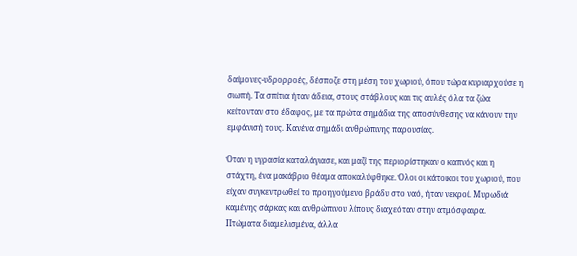δαίμονες-υδρορροές, δέσποζε στη μέση του χωριού, όπου τώρα κυριαρχούσε η σιωπή. Τα σπίτια ήταν άδεια, στους στάβλους και τις αυλές όλα τα ζώα κείτονταν στο έδαφος, με τα πρώτα σημάδια της αποσύνθεσης να κάνουν την εμφάνισή τους. Κανένα σημάδι ανθρώπινης παρουσίας.

Όταν η υγρασία καταλάγιασε, και μαζί της περιορίστηκαν ο καπνός και η στάχτη, ένα μακάβριο θέαμα αποκαλύφθηκε. Όλοι οι κάτοικοι του χωριού, που είχαν συγκεντρωθεί το προηγούμενο βράδυ στο ναό, ήταν νεκροί. Μυρωδιά καμένης σάρκας και ανθρώπινου λίπους διαχεόταν στην ατμόσφαιρα. Πτώματα διαμελισμένα, άλλα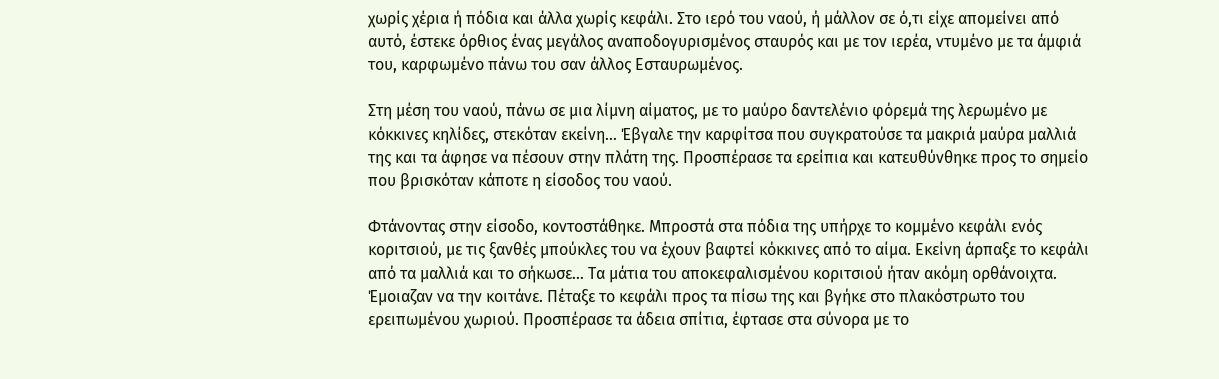χωρίς χέρια ή πόδια και άλλα χωρίς κεφάλι. Στο ιερό του ναού, ή μάλλον σε ό,τι είχε απομείνει από αυτό, έστεκε όρθιος ένας μεγάλος αναποδογυρισμένος σταυρός και με τον ιερέα, ντυμένο με τα άμφιά του, καρφωμένο πάνω του σαν άλλος Εσταυρωμένος.

Στη μέση του ναού, πάνω σε μια λίμνη αίματος, με το μαύρο δαντελένιο φόρεμά της λερωμένο με κόκκινες κηλίδες, στεκόταν εκείνη… Έβγαλε την καρφίτσα που συγκρατούσε τα μακριά μαύρα μαλλιά της και τα άφησε να πέσουν στην πλάτη της. Προσπέρασε τα ερείπια και κατευθύνθηκε προς το σημείο που βρισκόταν κάποτε η είσοδος του ναού.

Φτάνοντας στην είσοδο, κοντοστάθηκε. Μπροστά στα πόδια της υπήρχε το κομμένο κεφάλι ενός κοριτσιού, με τις ξανθές μπούκλες του να έχουν βαφτεί κόκκινες από το αίμα. Εκείνη άρπαξε το κεφάλι από τα μαλλιά και το σήκωσε… Τα μάτια του αποκεφαλισμένου κοριτσιού ήταν ακόμη ορθάνοιχτα. Έμοιαζαν να την κοιτάνε. Πέταξε το κεφάλι προς τα πίσω της και βγήκε στο πλακόστρωτο του ερειπωμένου χωριού. Προσπέρασε τα άδεια σπίτια, έφτασε στα σύνορα με το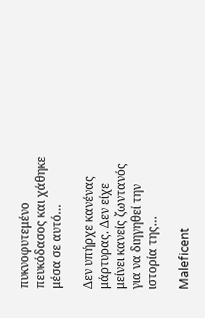πυκνοφυτεμένο πευκόδασος και χάθηκε μέσα σε αυτό…

Δεν υπήρχε κανένας μάρτυρας. Δεν είχε μείνει κανείς ζωντανός για να διηγηθεί την ιστορία της…

Maleficent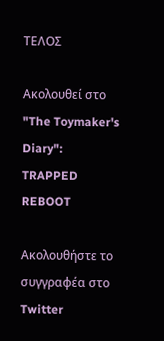ΤΕΛΟΣ

Ακολουθεί στο "The Toymaker's Diary":
TRAPPED REBOOT

Ακολουθήστε το συγγραφέα στο Twitter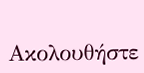Ακολουθήστε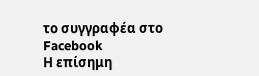το συγγραφέα στο Facebook
Η επίσημη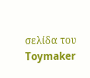σελίδα του Toymaker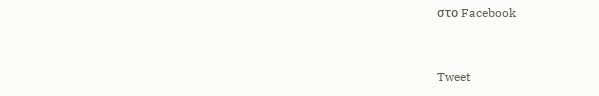στο Facebook


Tweet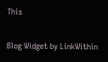This

Blog Widget by LinkWithin